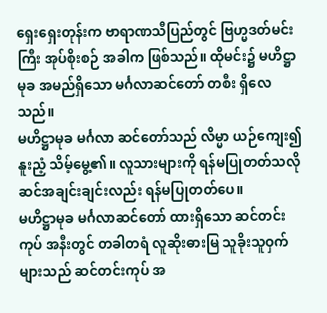ရှေးရှေးတုန်းက ဗာရာဏသီပြည်တွင် ဗြဟ္မဒတ်မင်းကြီး အုပ်စိုးစဉ် အခါက ဖြစ်သည်။ ထိုမင်း၌ မဟိဋ္ဌာမုခ အမည်ရှိသော မင်္ဂလာဆင်တော် တစီး ရှိလေသည်။
မဟိဋ္ဌာမုခ မင်္ဂလာ ဆင်တော်သည် လိမ္မာ ယဉ်ကျေး၍ နူးညံ့ သိမ့်မွေ့၏။ လူသားများကို ရန်မပြုတတ်သလို ဆင်အချင်းချင်းလည်း ရန်မပြုတတ်ပေ။
မဟိဋ္ဌာမုခ မင်္ဂလာဆင်တော် ထားရှိသော ဆင်တင်းကုပ် အနီးတွင် တခါတရံ လူဆိုးဓားမြ သူခိုးသူဝှက်များသည် ဆင်တင်းကုပ် အ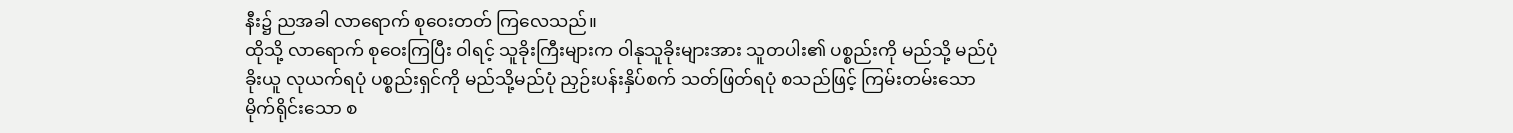နီး၌ ညအခါ လာရောက် စုဝေးတတ် ကြလေသည်။
ထိုသို့ လာရောက် စုဝေးကြပြီး ဝါရင့် သူခိုးကြီးများက ဝါနုသူခိုးများအား သူတပါး၏ ပစ္စည်းကို မည်သို့ မည်ပုံ ခိုးယူ လုယက်ရပုံ ပစ္စည်းရှင်ကို မည်သို့မည်ပုံ ညှဉ်းပန်းနှိပ်စက် သတ်ဖြတ်ရပုံ စသည်ဖြင့် ကြမ်းတမ်းသော မိုက်ရိုင်းသော စ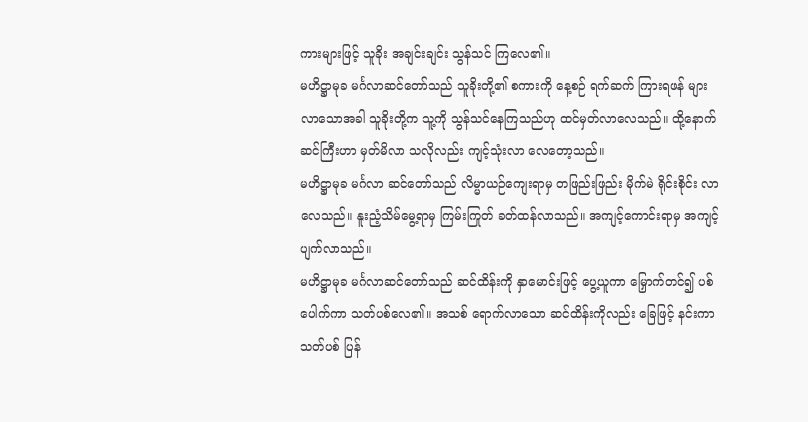ကားများဖြင့် သူခိုး အချင်းချင်း သွန်သင် ကြလေ၏။
မဟိဋ္ဌာမုခ မင်္ဂလာဆင်တော်သည် သူခိုးတို့၏ စကားကို နေ့စဉ် ရက်ဆက် ကြားရဖန် များလာသောအခါ သူခိုးတို့က သူ့ကို သွန်သင်နေကြသည်ဟု ထင်မှတ်လာလေသည်။ ထို့နောက် ဆင်ကြီးဟာ မှတ်မိလာ သလိုလည်း ကျင့်သုံးလာ လေတော့သည်။
မဟိဋ္ဌာမုခ မင်္ဂလာ ဆင်တော်သည် လိမ္မာယဉ်ကျေးရာမှ တဖြည်းဖြည်း မိုက်မဲ ရိုင်းစိုင်း လာလေသည်။ နူးညံ့သိမ်မွေ့ရာမှ ကြမ်းကြုတ် ခတ်ထန်လာသည်။ အကျင့်ကောင်းရာမှ အကျင့် ပျက်လာသည်။
မဟိဋ္ဌာမုခ မင်္ဂလာဆင်တော်သည် ဆင်ထိန်းကို နှာမောင်းဖြင့် ပွေ့ယူကာ မြှောက်တင်၍ ပစ်ပေါက်ကာ သတ်ပစ်လေ၏။ အသစ် ရောက်လာသော ဆင်ထိန်းကိုလည်း ခြေဖြင့် နင်းကာ သတ်ပစ် ပြန်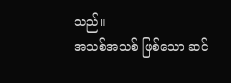သည်။
အသစ်အသစ် ဖြစ်သော ဆင်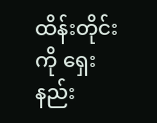ထိန်းတိုင်းကို ရှေးနည်း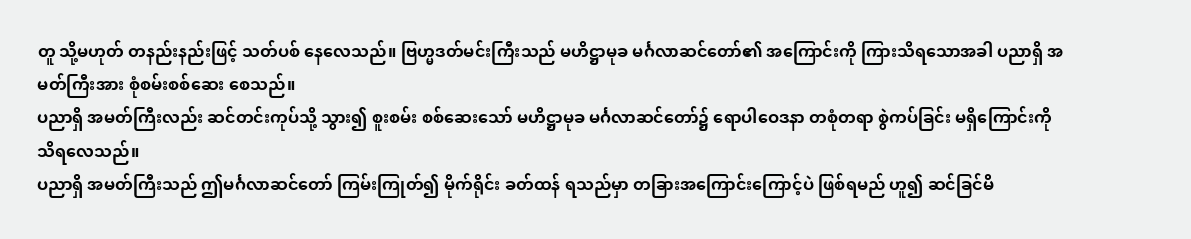တူ သို့မဟုတ် တနည်းနည်းဖြင့် သတ်ပစ် နေလေသည်။ ဗြဟ္မဒတ်မင်းကြီးသည် မဟိဋ္ဌာမုခ မင်္ဂလာဆင်တော်၏ အကြောင်းကို ကြားသိရသောအခါ ပညာရှိ အမတ်ကြီးအား စုံစမ်းစစ်ဆေး စေသည်။
ပညာရှိ အမတ်ကြီးလည်း ဆင်တင်းကုပ်သို့ သွား၍ စူးစမ်း စစ်ဆေးသော် မဟိဋ္ဌာမုခ မင်္ဂလာဆင်တော်၌ ရောပါဝေဒနာ တစုံတရာ စွဲကပ်ခြင်း မရှိကြောင်းကို သိရလေသည်။
ပညာရှိ အမတ်ကြီးသည် ဤမင်္ဂလာဆင်တော် ကြမ်းကြုတ်၍ မိုက်ရိုင်း ခတ်ထန် ရသည်မှာ တခြားအကြောင်းကြောင့်ပဲ ဖြစ်ရမည် ဟူ၍ ဆင်ခြင်မိ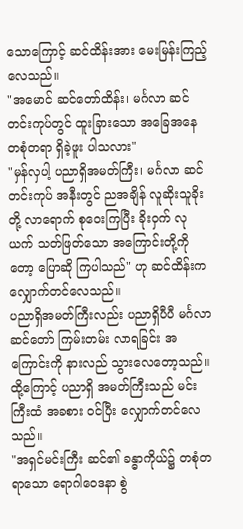သောကြောင့် ဆင်ထိန်းအား မေးမြန်းကြည့် လေသည်။
"အမောင် ဆင်တော်ထိန်း၊ မင်္ဂလာ ဆင်တင်းကုပ်တွင် ထူးခြားသော အခြေအနေ တစုံတရာ ရှိခဲ့ဖူး ပါသလား"
"မှန်လှပါ့ ပညာရှိအမတ်ကြီး၊ မင်္ဂလာ ဆင်တင်းကုပ် အနီးတွင် ညအချိန် လူဆိုးသူခိုးတို့ လာရောက် စုဝေးကြပြီး ခိုးဝှက် လုယက် သတ်ဖြတ်သော အကြောင်းတို့ကိုတော့ ပြောဆို ကြပါသည်" ဟု ဆင်ထိန်းက လျှောက်တင်လေသည်။
ပညာရှိအမတ်ကြီးလည်း ပညာရှိပီပီ မင်္ဂလာ ဆင်တော် ကြမ်းတမ်း လာရခြင်း အကြောင်းကို နားလည် သွားလေတော့သည်။
ထို့ကြောင့် ပညာရှိ အမတ်ကြီးသည် မင်းကြီးထံ အခစား ဝင်ပြီး လျှောက်တင်လေသည်။
"အရှင်မင်းကြီး ဆင်၏ ခန္ဓာကိုယ်၌ တစုံတရာသော ရောဂါဝေဒနာ စွဲ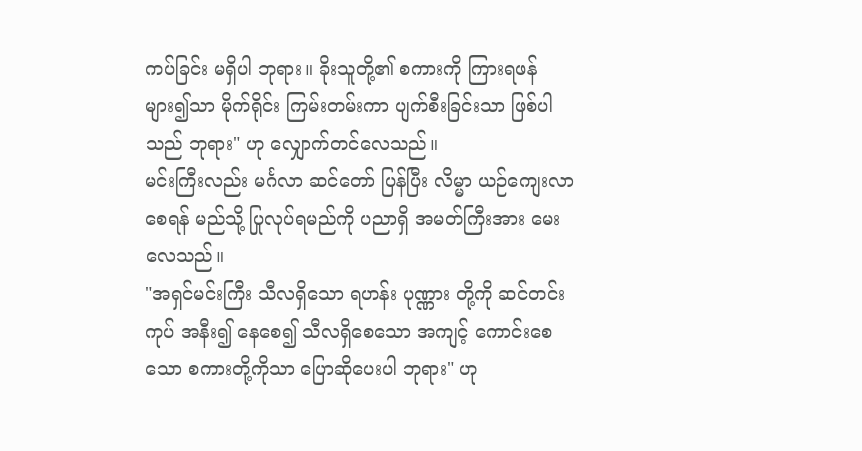ကပ်ခြင်း မရှိပါ ဘုရား။ ခိုးသူတို့၏ စကားကို ကြားရဖန် များ၍သာ မိုက်ရိုင်း ကြမ်းတမ်းကာ ပျက်စီးခြင်းသာ ဖြစ်ပါသည် ဘုရား" ဟု လျှောက်တင်လေသည်။
မင်းကြီးလည်း မင်္ဂလာ ဆင်တော် ပြန်ပြီး လိမ္မာ ယဉ်ကျေးလာစေရန် မည်သို့ ပြုလုပ်ရမည်ကို ပညာရှိ အမတ်ကြီးအား မေးလေသည်။
"အရှင်မင်းကြီး သီလရှိသော ရဟန်း ပုဏ္ဏား တို့ကို ဆင်တင်းကုပ် အနီး၍ နေစေ၍ သီလရှိစေသော အကျင့် ကောင်းစေသော စကားတို့ကိုသာ ပြောဆိုပေးပါ ဘုရား" ဟု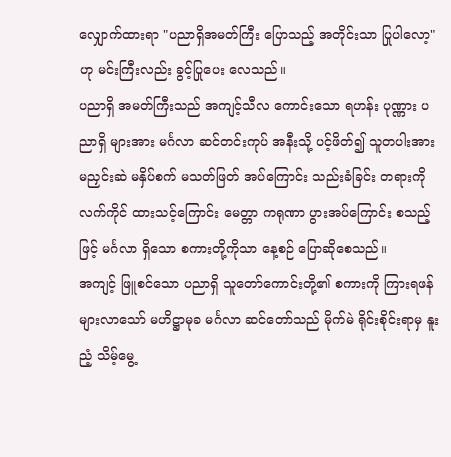လျှောက်ထားရာ "ပညာရှိအမတ်ကြီး ပြောသည့် အတိုင်းသာ ပြုပါလော့" ဟု မင်းကြီးလည်း ခွင့်ပြုပေး လေသည်။
ပညာရှိ အမတ်ကြီးသည် အကျင့်သီလ ကောင်းသော ရဟန်း ပုဏ္ဏား ပညာရှိ များအား မင်္ဂလာ ဆင်တင်းကုပ် အနီးသို့ ပင့်ဖိတ်၍ သူတပါးအား မညှင်းဆဲ မနှိပ်စက် မသတ်ဖြတ် အပ်ကြောင်း သည်းခံခြင်း တရားကို လက်ကိုင် ထားသင့်ကြောင်း မေတ္တာ ကရုဏာ ပွားအပ်ကြောင်း စသည့်ဖြင့် မင်္ဂလာ ရှိသော စကားတို့ကိုသာ နေ့စဉ် ပြောဆိုစေသည်။
အကျင့် ဖြူစင်သော ပညာရှိ သူတော်ကောင်းတို့၏ စကားကို ကြားရဖန် များလာသော် မဟိဋ္ဌာမုခ မင်္ဂလာ ဆင်တော်သည် မိုက်မဲ ရိုင်းစိုင်းရာမှ နူးညံ့ သိမ့်မွေ့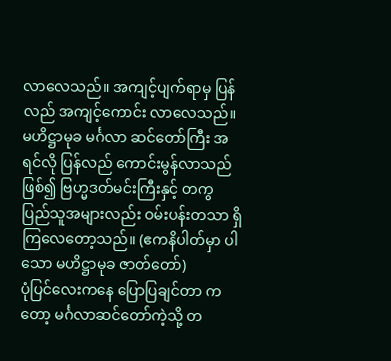လာလေသည်။ အကျင့်ပျက်ရာမှ ပြန်လည် အကျင့်ကောင်း လာလေသည်။
မဟိဋ္ဌာမုခ မင်္ဂလာ ဆင်တော်ကြီး အရင်လို ပြန်လည် ကောင်းမွန်လာသည် ဖြစ်၍ ဗြဟ္မဒတ်မင်းကြီးနှင့် တကွ ပြည်သူအများလည်း ဝမ်းပန်းတသာ ရှိကြလေတော့သည်။ (ဧကနိပါတ်မှာ ပါသော မဟိဋ္ဌာမုခ ဇာတ်တော်)
ပုံပြင်လေးကနေ ပြောပြချင်တာ ကတော့ မင်္ဂလာဆင်တော်ကဲ့သို့ တ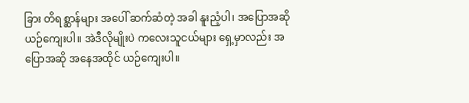ခြား တိရစ္ဆာန်များ အပေါ် ဆက်ဆံတဲ့ အခါ နူးညံ့ပါ၊ အပြောအဆို ယဉ်ကျေးပါ။ အဲဒီလိုမျိုးပဲ ကလေးသူငယ်များ ရှေ့မှာလည်း အပြောအဆို အနေအထိုင် ယဉ်ကျေးပါ။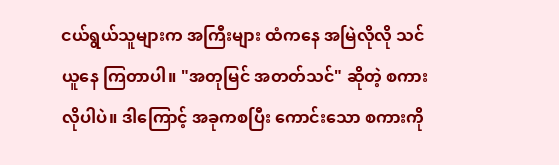ငယ်ရွယ်သူများက အကြီးများ ထံကနေ အမြဲလိုလို သင်ယူနေ ကြတာပါ။ "အတုမြင် အတတ်သင်" ဆိုတဲ့ စကားလိုပါပဲ။ ဒါကြောင့် အခုကစပြီး ကောင်းသော စကားကို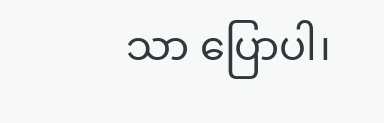သာ ပြောပါ၊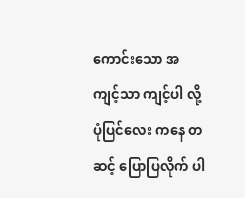ကောင်းသော အကျင့်သာ ကျင့်ပါ လို့ ပုံပြင်လေး ကနေ တဆင့် ပြောပြလိုက် ပါ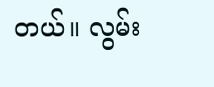တယ်။ လွမ်း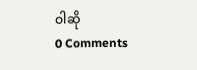ဝါဆို
0 Comments